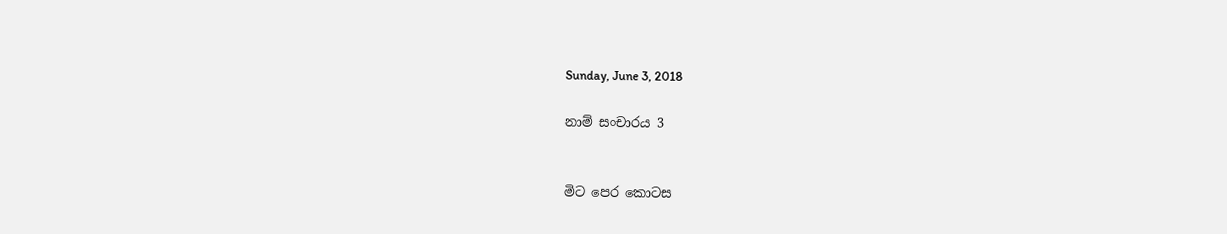Sunday, June 3, 2018

නාම් සංචාරය 3


මිට පෙර කොටස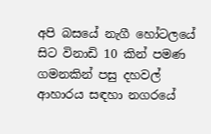අපි බසයේ නැගී හෝටලයේ සිට විනාඩි 10 කින් පමණ ගමනකින් පසු දහවල් ආහාරය සඳහා නගරයේ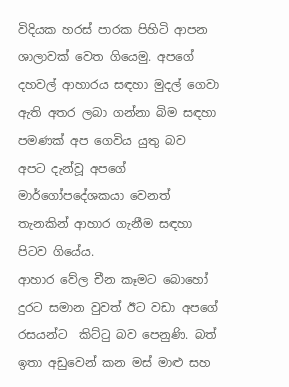විදියක හරස් පාරක පිහිටි ආපන ශාලාවක් වෙත ගියෙමු. අපගේ දහවල් ආහාරය සඳහා මුදල් ගෙවා ඇති අතර ලබා ගන්නා බිම සඳහා පමණක් අප ගෙවිය යුතු බව  අපට දැන්වූ අපගේ මාර්ගෝපදේශකයා වෙනත් තැනකින් ආහාර ගැනීම සඳහා  පිටව ගියේය.
ආහාර වේල චීන කෑමට බොහෝ දුරට සමාන වුවත් ඊට වඩා අපගේ රසයන්ට  කිට්ටු බව පෙනුණි. බත් ඉතා අඩුවෙන් කන මස් මාළු සහ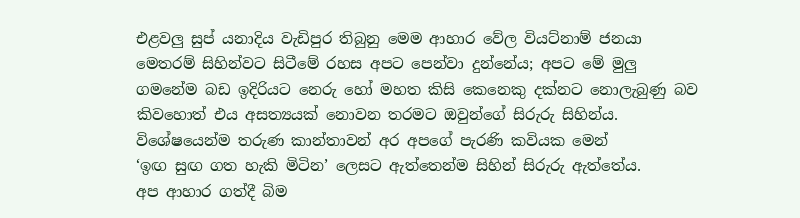එළවලු සුප් යනාදිය වැඩිපුර තිබුනු මෙම ආහාර වේල වියට්නාම් ජනයා මෙතරම් සිහින්වට සිටීමේ රහස අපට පෙන්වා දුන්නේය; අපට මේ මුලු ගමනේම බඩ ඉදිරියට නෙරු හෝ මහත කිසි කෙනෙකු දක්නට නොලැබුණු බව කිවහොත් එය අසත්‍යයක් නොවන තරමට ඔවුන්ගේ සිරුරු සිහින්ය. විශේෂයෙන්ම තරුණ කාන්තාවන් අර අපගේ පැරණි කවියක මෙන්
‘ඉඟ සුඟ ගත හැකි මිටින’ ලෙසට ඇත්තෙන්ම සිහින් සිරුරු ඇත්තේය.
අප ආහාර ගත්දී බිම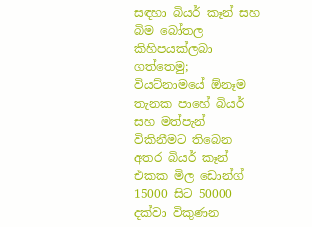සඳහා බියර් කෑන් සහ බිම බෝතල කිහිපයක්ලබා ගත්තෙමු; වියට්නාමයේ ඕනෑම තැනක පාහේ බියර් සහ මත්පැන් විකිනීමට තිබෙන අතර බියර් කෑන් එකක මිල ඩොන්ග් 15000 සිට 50000 දක්වා විකුණන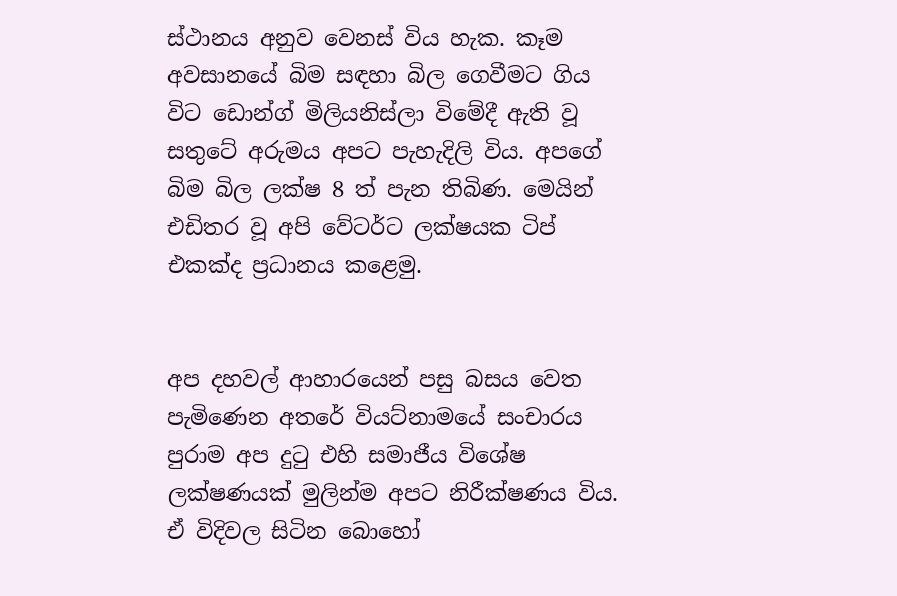ස්ථානය අනුව වෙනස් විය හැක. කෑම අවසානයේ බිම සඳහා බිල ගෙවීමට ගිය විට ඩොන්ග් මිලියනිස්ලා විමේදී ඇති වූ සතුටේ අරුමය අපට පැහැදිලි විය. අපගේ බිම බිල ලක්ෂ 8 ත් පැන තිබිණ. මෙයින් එඩිතර වූ අපි වේටර්ට ලක්ෂයක ටිප් එකක්ද ප්‍රධානය කළෙමු.


අප දහවල් ආහාරයෙන් පසු බසය වෙත පැමිණෙන අතරේ වියට්නාමයේ සංචාරය පුරාම අප දුටු එහි සමාජීය විශේෂ ලක්ෂණයක් මුලින්ම අපට නිරීක්ෂණය විය. ඒ විදිවල සිටින බොහෝ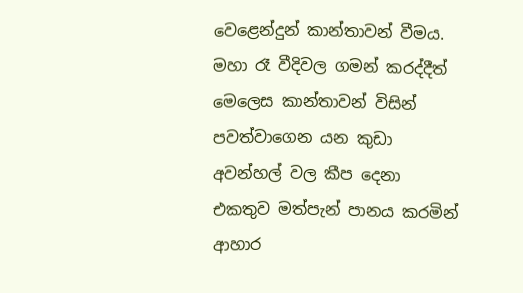වෙළෙන්දුන් කාන්තාවන් වීමය. මහා රෑ වීදිවල ගමන් කරද්දීත් මෙලෙස කාන්තාවන් විසින් පවත්වාගෙන යන කුඩා අවන්හල් වල කීප දෙනා එකතුව මත්පැන් පානය කරමින් ආහාර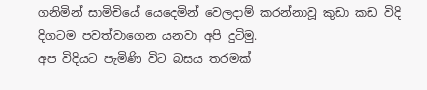ගනිමින් සාමිචියේ යෙදෙමින් වෙලදාම් කරන්නාවූ කුඩා කඩ විදි දිගටම පවත්වාගෙන යනවා අපි දුටිමු.
අප විදියට පැමිණි විට බසය තරමක්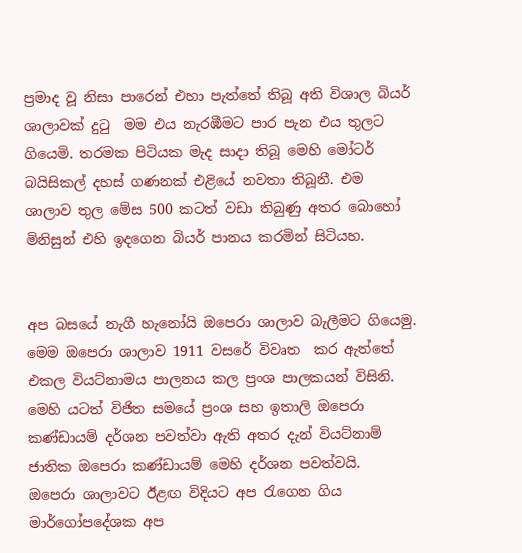ප්‍රමාද වූ නිසා පාරෙන් එහා පැත්තේ තිබූ අති විශාල බියර් ශාලාවක් දුටු  මම එය නැරඹීමට පාර පැන එය තුලට ගියෙමි. තරමක පිටියක මැද සාදා තිබූ මෙහි මෝටර් බයිසිකල් දහස් ගණනක් එළියේ නවතා තිබූනී. එම ශාලාව තුල මේස 500 කටත් වඩා තිබුණු අතර බොහෝ මිනිසුන් එහි ඉදගෙන බියර් පානය කරමින් සිටියහ.


අප බසයේ නැගී හැනෝයි ඔපෙරා ශාලාව බැලීමට ගියෙමු. මෙම ඔපෙරා ශාලාව 1911 වසරේ විවෘත  කර ඇත්තේ එකල වියට්නාමය පාලනය කල ප්‍රංශ පාලකයන් විසිනි. මෙහි යටත් විජිත සමයේ ප්‍රංශ සහ ඉතාලි ඔපෙරා කණ්ඩායම් දර්ශන පවත්වා ඇති අතර දැන් වියට්නාම් ජාතික ඔපෙරා කණ්ඩායම් මෙහි දර්ශන පවත්වයි.
ඔපෙරා ශාලාවට ඊළඟ විදියට අප රැගෙන ගිය මාර්ගෝපදේශක අප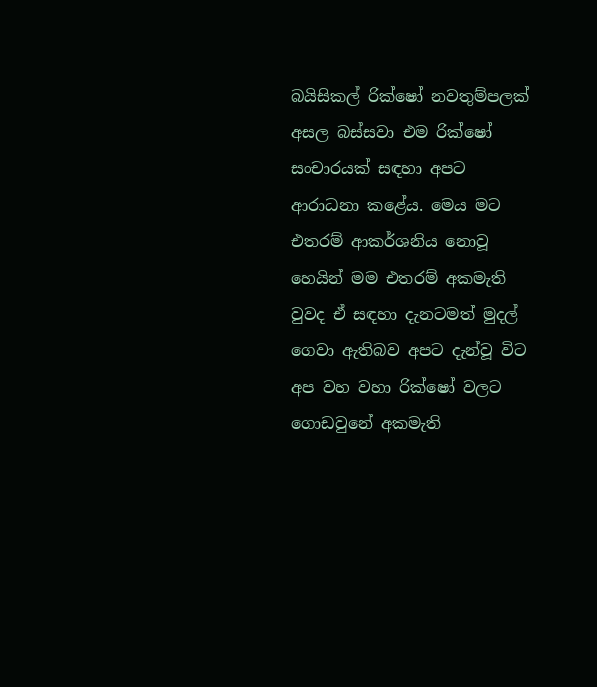බයිසිකල් රික්ෂෝ නවතුම්පලක් අසල බස්සවා එම රික්ෂෝ සංචාරයක් සඳහා අපට ආරාධනා කළේය. මෙය මට එතරම් ආකර්ශනිය නොවූ හෙයින් මම එතරම් අකමැති වුවද ඒ සඳහා දැනටමත් මුදල් ගෙවා ඇතිබව අපට දැන්වූ විට අප වහ වහා රික්ෂෝ වලට ගොඩවුනේ අකමැති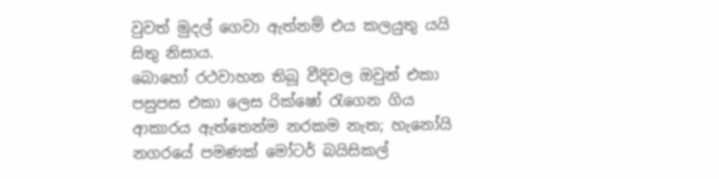වුවත් මුදල් ගෙවා ඇත්නම් එය කලයුතු යයි සිතු නිසාය.
බොහෝ රථවාහන තිබූ වීදිවල ඔවුන් එකා පසුපස එකා ලෙස රික්ෂෝ රැගෙන ගිය ආකාරය ඇත්තෙන්ම නරකම නැත; හැනෝයි නගරයේ පමණක් මෝටර් බයිසිකල්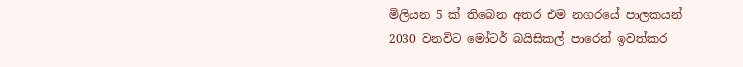මිලියන 5 ක් තිබෙන අතර එම නගරයේ පාලකයන් 2030 වනවිට මෝටර් බයිසිකල් පාරෙන් ඉවත්කර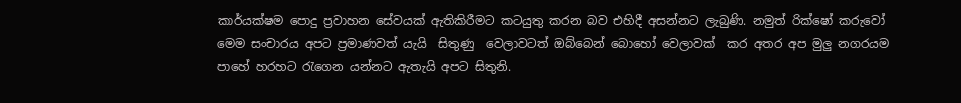කාර්යක්ෂම පොදු ප්‍රවාහන සේවයක් ඇතිකිරීමට කටයුතු කරන බව එහිදී අසන්නට ලැබුණි. නමුත් රික්ෂෝ කරුවෝ  මෙම සංචාරය අපට ප්‍රමාණවත් යැයි  සිතුණු  වෙලාවටත් ඔබ්බෙන් බොහෝ වෙලාවක්  කර අතර අප මුලු නගරයම පාහේ හරහට රැගෙන යන්නට ඇතැයි අපට සිතුනි.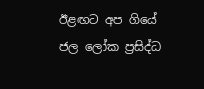ඊළඟට අප ගියේ ජල ලෝක ප්‍රසිද්ධ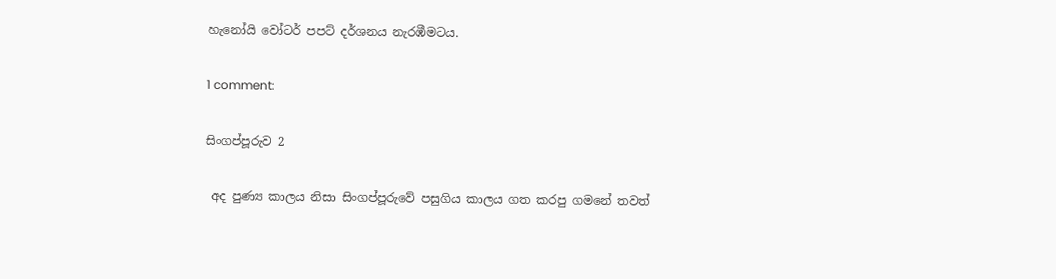හැනෝයි වෝටර් පපට් දර්ශනය නැරඹීමටය.

1 comment:

සිංගප්පූරුව 2

 අද පුණ්‍ය කාලය නිසා සිංගප්පූරුවේ පසුගිය කාලය ගත කරපු ගමනේ තවත්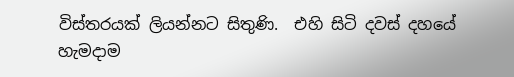විස්තරයක් ලියන්නට සිතුණි.  එහි සිටි දවස් දහයේ හැමදාම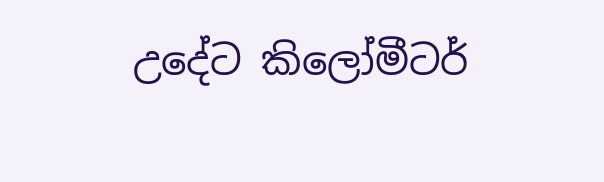උදේට කිලෝමීටර්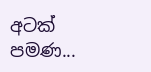අටක් පමණ...